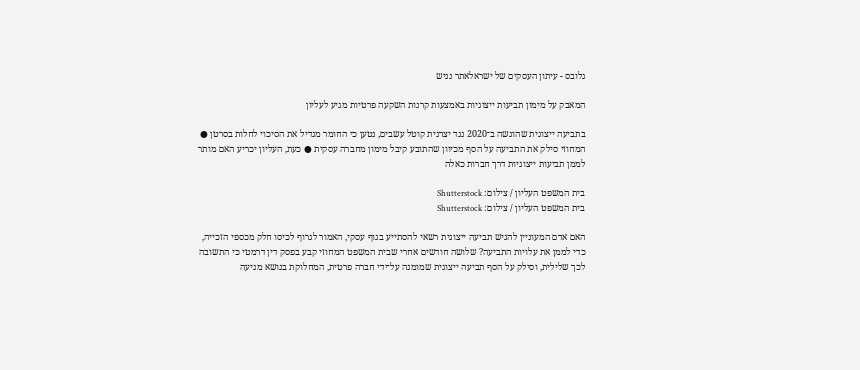גלובס - עיתון העסקים של ישראלאתר נגיש

המאבק על מימון תביעות ייצוגיות באמצעות קרנות השקעה פרטיות מגיע לעליון

בתביעה ייצוגית שהוגשה ב־2020 נגד יצרנית קוטל עשבים, נטען כי החומר מגדיל את הסיכוי לחלות בסרטן ● המחוזי סילק את התביעה על הסף מכיוון שהתובע קיבל מימון מחברה עסקית ● כעת, העליון יכריע האם מותר לממן תביעות ייצוגיות דרך חברות כאלה

בית המשפט העליון / צילום: Shutterstock
בית המשפט העליון / צילום: Shutterstock

האם אדם המעוניין להגיש תביעה ייצוגית רשאי להסתייע בגוף עסקי, האמור לגרוף לכיסו חלק מכספי הזכייה, כדי לממן את עלויות התביעה? שלושה חודשים אחרי שבית המשפט המחוזי קבע בפסק דין דרמטי כי התשובה לכך שלילית, וסילק על הסף תביעה ייצוגית שמומנה על־ידי חברה פרטית, המחלוקת בנושא מגיעה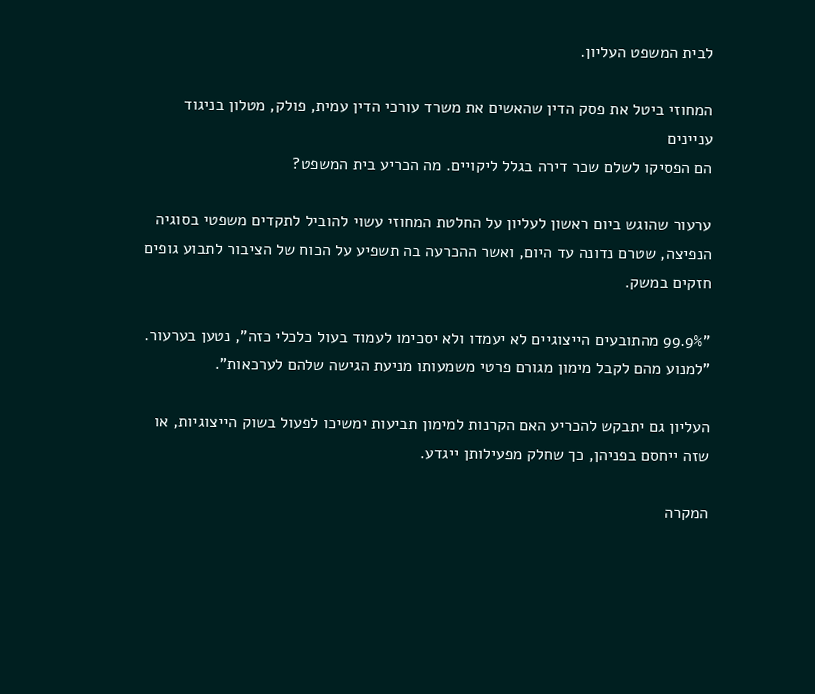לבית המשפט העליון.

המחוזי ביטל את פסק הדין שהאשים את משרד עורכי הדין עמית, פולק, מטלון בניגוד עניינים
הם הפסיקו לשלם שכר דירה בגלל ליקויים. מה הכריע בית המשפט?

ערעור שהוגש ביום ראשון לעליון על החלטת המחוזי עשוי להוביל לתקדים משפטי בסוגיה הנפיצה, שטרם נדונה עד היום, ואשר ההכרעה בה תשפיע על הכוח של הציבור לתבוע גופים חזקים במשק.

"99.9% מהתובעים הייצוגיים לא יעמדו ולא יסכימו לעמוד בעול כלכלי כזה", נטען בערעור. "למנוע מהם לקבל מימון מגורם פרטי משמעותו מניעת הגישה שלהם לערכאות".

העליון גם יתבקש להכריע האם הקרנות למימון תביעות ימשיכו לפעול בשוק הייצוגיות, או שזה ייחסם בפניהן, כך שחלק מפעילותן ייגדע.

המקרה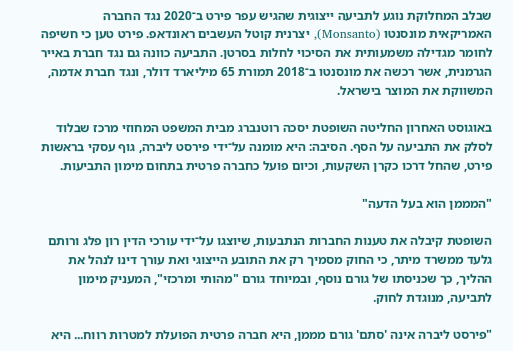שבלב המחלוקת נוגע לתביעה ייצוגית שהגיש עפר פירט ב־2020 נגד החברה האמריקאית מונסנטו (Monsanto), יצרנית קוטל העשבים ראונדאפ. פירט טען כי חשיפה לחומר מגדילה משמעותית את הסיכוי לחלות בסרטן. התביעה כוונה גם נגד חברת באייר הגרמנית, אשר רכשה את מונסנטו ב־2018 תמורת 65 מיליארד דולר, ונגד חברת אדמה, המשווקת את המוצר בישראל.

באוגוסט האחרון החליטה השופטת יסכה רוטנברג מבית המשפט המחוזי מרכז שבלוד לסלק את התביעה על הסף. הסיבה: היא מומנה על־ידי פירסט ליברה, גוף עסקי בראשות פירט, שהחל דרכו כקרן השקעות, וכיום פועל כחברה פרטית בתחום מימון התביעות.

"המממן הוא בעל הדעה"

השופטת קיבלה את טענות החברות הנתבעות, שיוצגו על־ידי עורכי הדין רון פלג ורותם גלעד ממשרד מיתר, כי החוק מסמיך רק את התובע הייצוגי ואת עורך דינו לנהל את ההליך, כך שכניסתו של גורם נוסף, ובמיוחד גורם "מהותי ומרכזי", המעניק מימון לתביעה, מנוגדת לחוק.

"פירסט ליברה אינה 'סתם' גורם מממן, היא חברה פרטית הפועלת למטרות רווח... היא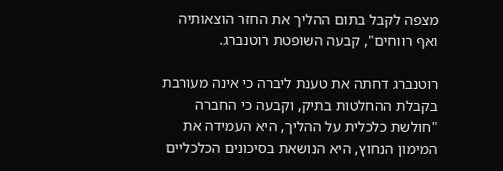מצפה לקבל בתום ההליך את החזר הוצאותיה ואף רווחים", קבעה השופטת רוטנברג.

רוטנברג דחתה את טענת ליברה כי אינה מעורבת בקבלת ההחלטות בתיק, וקבעה כי החברה "חולשת כלכלית על ההליך, היא העמידה את המימון הנחוץ, היא הנושאת בסיכונים הכלכליים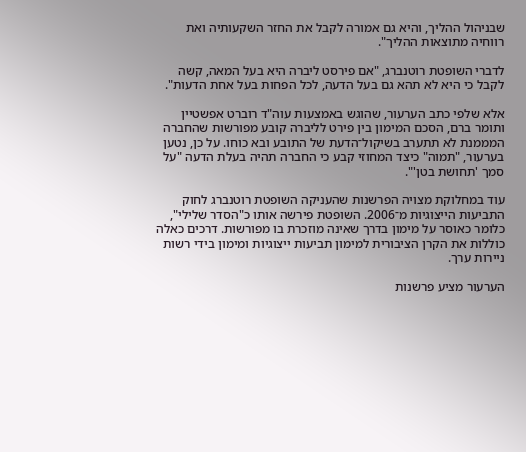שבניהול ההליך, והיא גם אמורה לקבל את החזר השקעותיה ואת רווחיה מתוצאות ההליך".

לדברי השופטת רוטנברג, "אם פירסט ליברה היא בעל המאה, קשה לקבל כי היא לא תהא גם בעל הדעה, לכל הפחות בעל אחת הדעות".

אלא שלפי כתב הערעור, שהוגש באמצעות עוה"ד רוברט אפשטיין ותומר ברם, הסכם המימון בין פירט לליברה קובע מפורשות שהחברה המממנת לא תתערב בשיקול־הדעת של התובע ובא כוחו. על כן, נטען בערעור, "תמוה" כיצד המחוזי קבע כי החברה תהיה בעלת הדעה "על סמך 'תחושת בטן'".

עוד במחלוקת מצויה הפרשנות שהעניקה השופטת רוטנברג לחוק התביעות הייצוגיות מ־2006. השופטת פירשה אותו כ"הסדר שלילי", כלומר כאוסר על מימון בדרך שאינה מוזכרת בו מפורשות. דרכים כאלה כוללות את הקרן הציבורית למימון תביעות ייצוגיות ומימון בידי רשות ניירות ערך.

הערעור מציע פרשנות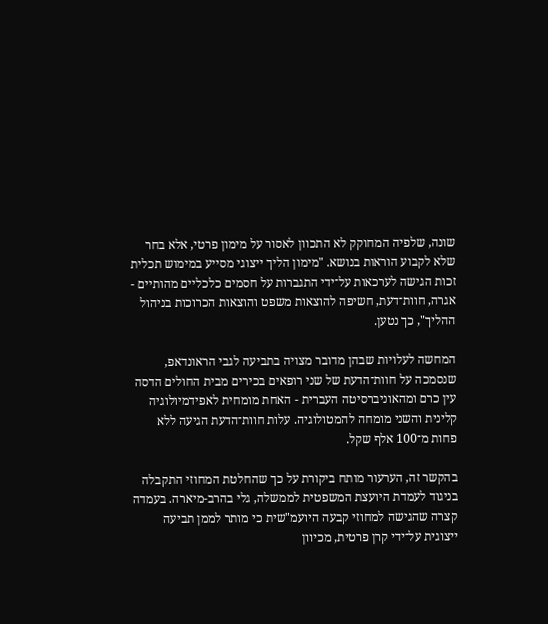שונה, שלפיה המחוקק לא התכוון לאסור על מימון פרטי, אלא בחר שלא לקבוע הוראות בנושא. "מימון הליך ייצוגי מסייע במימוש תכלית זכות הגישה לערכאות על־ידי התגברות על חסמים כלכליים מהותיים - אגרה, חוות־דעת, חשיפה להוצאות משפט והוצאות הכרוכות בניהול ההליך", כך נטען.

המחשה לעלויות שבהן מדובר מצויה בתביעה לגבי הראונדאפ, שנסמכה על חוות־הדעת של שני רופאים בכירים מבית החולים הדסה עין כרם ומהאוניברסיטה העברית - האחת מומחית לאפידמיולוגיה קלינית והשני מומחה להמטולוגיה. עלות חוות־הדעת הגיעה ללא פחות מ־100 אלף שקל.

בהקשר זה, הערעור מותח ביקורת על כך שהחלטת המחוזי התקבלה בניגוד לעמדת היועצת המשפטית לממשלה, גלי בהרב-מיארה. בעמדה קצרה שהגישה למחוזי קבעה היועמ"שית כי מותר לממן תביעה ייצוגית על־ידי קרן פרטית, מכיוון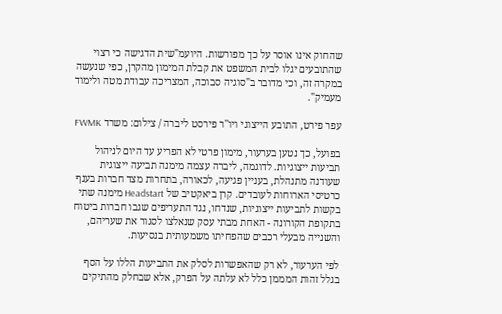שהחוק אינו אוסר על כך מפורשות. היועמ"שית הדגישה כי רצוי שהתובעים יגלו לבית המשפט את קבלת המימון מהקרן, כפי שנעשה במקרה זה, וכי מדובר ב"סוגיה סבוכה, המצריכה עבודת מטה ולימוד מעמיק".

עפר פירט, התובע הייצוגי ויו''ר פירסט ליברה / צילום: משרד FWMK

בפועל, כך נטען בערעור, מימון פרטי לא הפריע עד היום לניהול תביעות ייצוגיות. לדוגמה, ליברה עצמה מימנה תביעה ייצוגית שעודנה מתנהלת, בעניין פגיעה, לכאורה, בתחרות מצד חברות בענף כרטיסי הארוחות לעובדים. קרן ביאקטיב של Headstart מימנה שתי בקשות לתביעות ייצוגיות, שנדחו, נגד התעריפים שגבו חברות ביטוח בתקופת הקורונה - האחת מבתי עסק שנאלצו לסגור את שעריהם, והשנייה מבעלי רכבים שהפחיתו משמעותית בנסיעות.

לפי הערעור, לא רק שהאפשרות לסלק את התביעות הללו על הסף בגלל זהות המממן כלל לא עלתה על הפרק, אלא שבחלק מהתיקים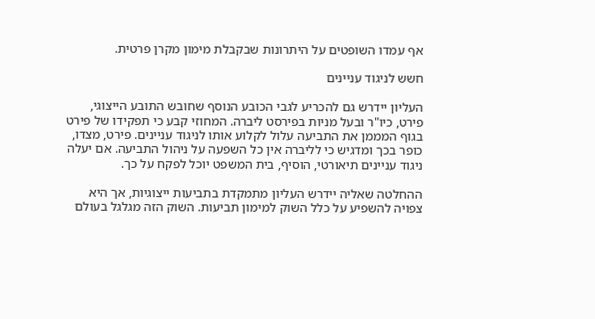אף עמדו השופטים על היתרונות שבקבלת מימון מקרן פרטית.

חשש לניגוד עניינים

העליון יידרש גם להכריע לגבי הכובע הנוסף שחובש התובע הייצוגי, פירט, כיו"ר ובעל מניות בפירסט ליברה. המחוזי קבע כי תפקידו של פירט בגוף המממן את התביעה עלול לקלוע אותו לניגוד עניינים. פירט, מצדו, כופר בכך ומדגיש כי לליברה אין כל השפעה על ניהול התביעה. אם יעלה ניגוד עניינים תיאורטי, הוסיף, בית המשפט יוכל לפקח על כך.

ההחלטה שאליה יידרש העליון מתמקדת בתביעות ייצוגיות, אך היא צפויה להשפיע על כלל השוק למימון תביעות. השוק הזה מגלגל בעולם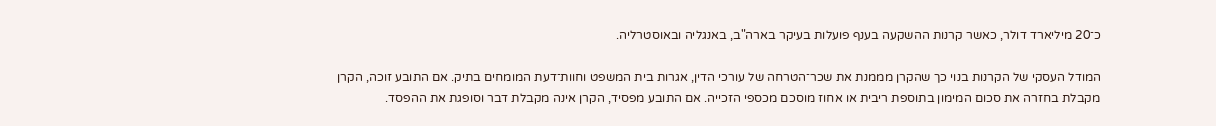כ־20 מיליארד דולר, כאשר קרנות ההשקעה בענף פועלות בעיקר בארה"ב, באנגליה ובאוסטרליה.

המודל העסקי של הקרנות בנוי כך שהקרן מממנת את שכר־הטרחה של עורכי הדין, אגרות בית המשפט וחוות־דעת המומחים בתיק. אם התובע זוכה, הקרן מקבלת בחזרה את סכום המימון בתוספת ריבית או אחוז מוסכם מכספי הזכייה. אם התובע מפסיד, הקרן אינה מקבלת דבר וסופגת את ההפסד.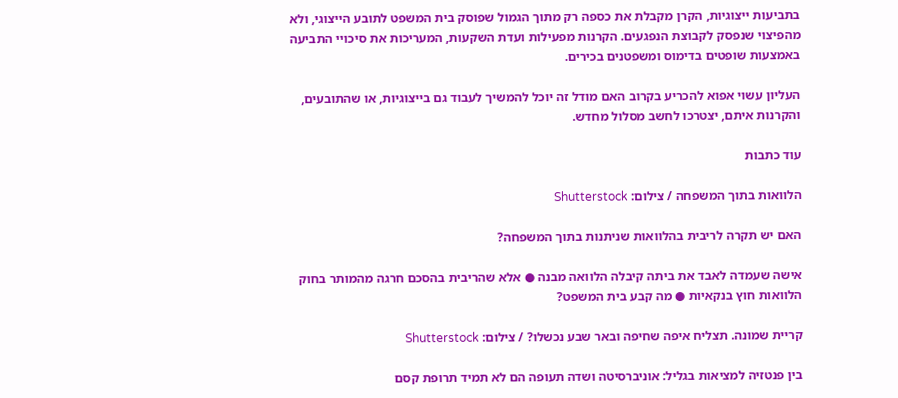בתביעות ייצוגיות, הקרן מקבלת את כספה רק מתוך הגמול שפוסק בית המשפט לתובע הייצוגי, ולא מהפיצוי שנפסק לקבוצת הנפגעים. הקרנות מפעילות ועדת השקעות, המעריכות את סיכויי התביעה באמצעות שופטים בדימוס ומשפטנים בכירים.

העליון עשוי אפוא להכריע בקרוב האם מודל זה יוכל להמשיך לעבוד גם בייצוגיות, או שהתובעים, והקרנות איתם, יצטרכו לחשב מסלול מחדש.

עוד כתבות

הלוואות בתוך המשפחה / צילום: Shutterstock

האם יש תקרה לריבית בהלוואות שניתנות בתוך המשפחה?

אישה שעמדה לאבד את ביתה קיבלה הלוואה מבנה ● אלא שהריבית בהסכם חרגה מהמותר בחוק הלוואות חוץ בנקאיות ● מה קבע בית המשפט?

קריית שמונה. תצליח איפה שחיפה ובאר שבע נכשלו? / צילום: Shutterstock

בין פנטזיה למציאות בגליל: אוניברסיטה ושדה תעופה הם לא תמיד תרופת קסם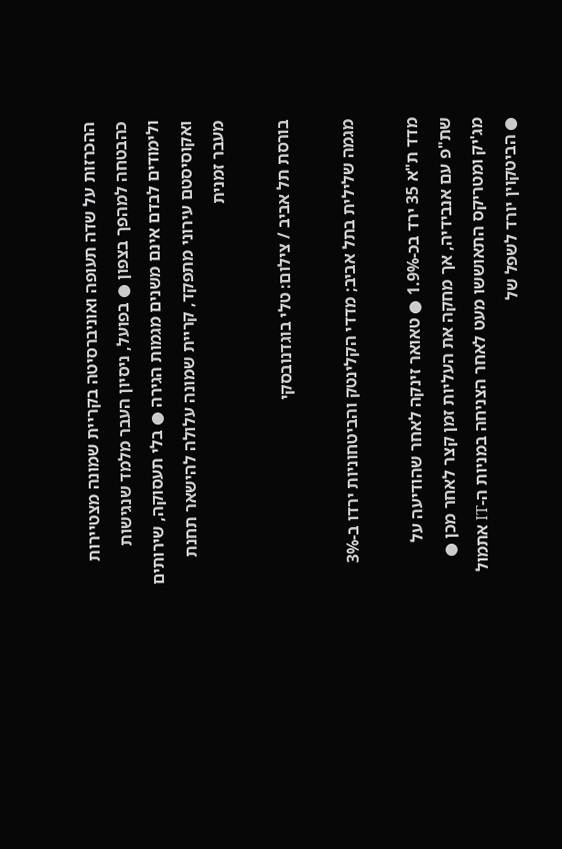ההכרזות על שדה תעופה ואוניברסיטה בקריית שמונה מצטיירות כהבטחה למהפך בצפון ● בפועל, ניסיון העבר מלמד שנגישות ולימודים לבדם אינם משנים מגמות הגירה ● בלי תעסוקה, שירותים ואקוסיסטם עירוני מתפקד, קריית שמונה עלולה להישאר תחנת מעבר זמנית

בורסת תל אביב / צילום: טלי בוגדנובסקי

מגמה שלילית בתל אביב; מדדי הקלינטק והביטחוניות ירדו ב-3%

מדד ת"א 35 ירד בכ-1.9% ● טאואר זינקה לאחר שהודיעה על שת"פ עם אנבידיה, אך מחקה את העליות זמן קצר לאחר מכן ● מג'יק ומטריקס התאוששו מעט לאחר הצניחה במניות ה-IT אתמול ● הביטקוין יורד לשפל של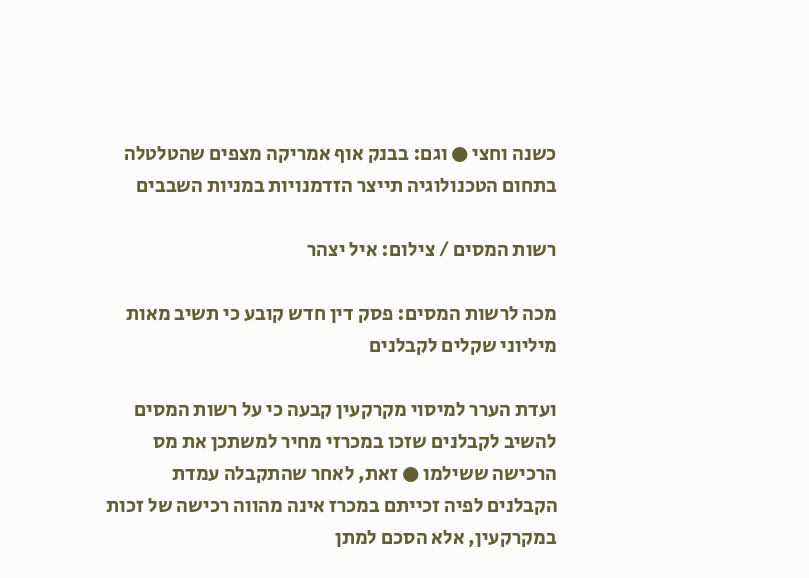כשנה וחצי ● וגם: בבנק אוף אמריקה מצפים שהטלטלה בתחום הטכנולוגיה תייצר הזדמנויות במניות השבבים

רשות המסים / צילום: איל יצהר

מכה לרשות המסים: פסק דין חדש קובע כי תשיב מאות מיליוני שקלים לקבלנים

ועדת הערר למיסוי מקרקעין קבעה כי על רשות המסים להשיב לקבלנים שזכו במכרזי מחיר למשתכן את מס הרכישה ששילמו ● זאת, לאחר שהתקבלה עמדת הקבלנים לפיה זכייתם במכרז אינה מהווה רכישה של זכות במקרקעין, אלא הסכם למתן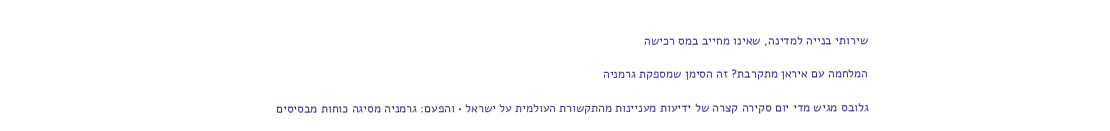שירותי בנייה למדינה, שאינו מחייב במס רכישה

המלחמה עם איראן מתקרבת? זה הסימן שמספקת גרמניה

גלובס מגיש מדי יום סקירה קצרה של ידיעות מעניינות מהתקשורת העולמית על ישראל • והפעם: גרמניה מסיגה כוחות מבסיסים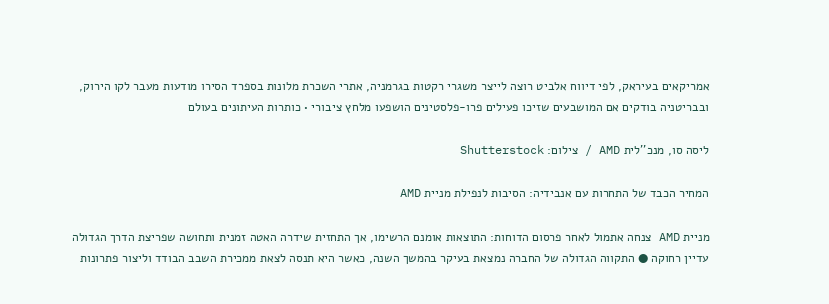אמריקאים בעיראק, לפי דיווח אלביט רוצה לייצר משגרי רקטות בגרמניה, אתרי השכרת מלונות בספרד הסירו מודעות מעבר לקו הירוק, ובבריטניה בודקים אם המושבעים שזיכו פעילים פרו-פלסטינים הושפעו מלחץ ציבורי • כותרות העיתונים בעולם

ליסה סו, מנכ''לית AMD / צילום: Shutterstock

המחיר הכבד של התחרות עם אנבידיה: הסיבות לנפילת מניית AMD

מניית AMD צנחה אתמול לאחר פרסום הדוחות: התוצאות אומנם הרשימו, אך התחזית שידרה האטה זמנית ותחושה שפריצת הדרך הגדולה עדיין רחוקה ● התקווה הגדולה של החברה נמצאת בעיקר בהמשך השנה, כאשר היא תנסה לצאת ממכירת השבב הבודד וליצור פתרונות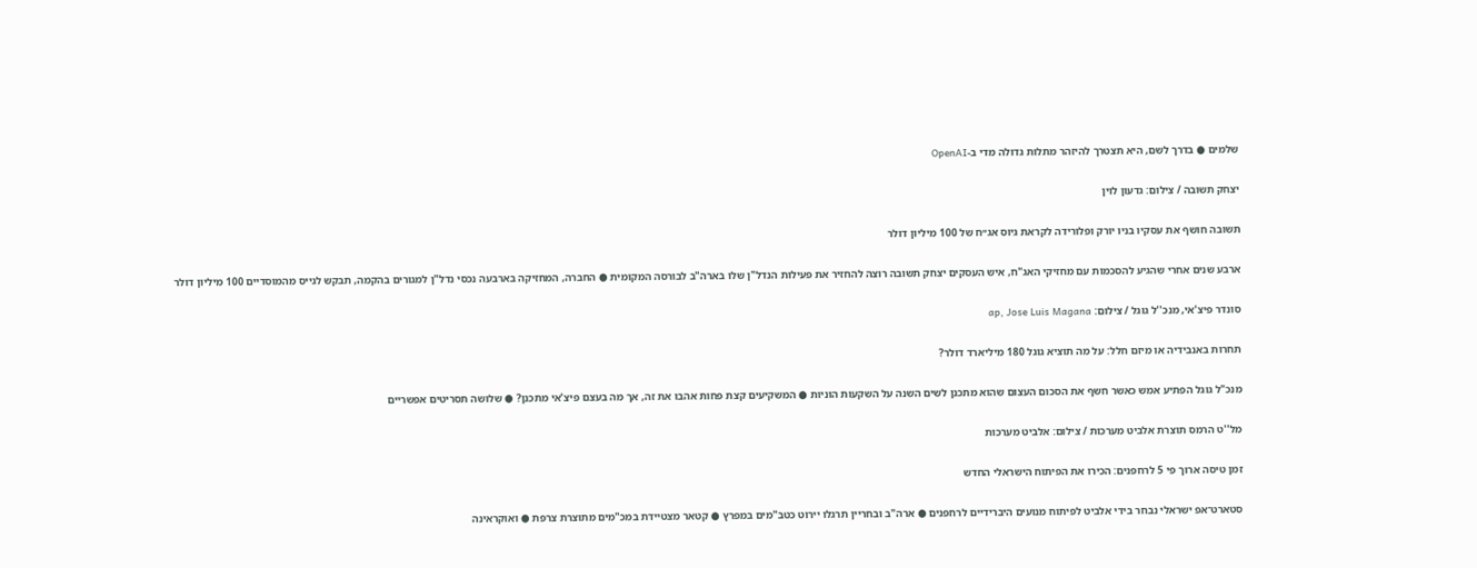שלמים ● בדרך לשם, היא תצטרך להיזהר מתלות גדולה מדי ב-OpenAI

יצחק תשובה / צילום: גדעון לוין

תשובה חושף את עסקיו בניו יורק ופלורידה לקראת גיוס אג״ח של 100 מיליון דולר

ארבע שנים אחרי שהגיע להסכמות עם מחזיקי האג"ח, איש העסקים יצחק תשובה רוצה להחזיר את פעילות הנדל"ן שלו בארה"ב לבורסה המקומית ● החברה, המחזיקה בארבעה נכסי נדל"ן למגורים בהקמה, תבקש לגייס מהמוסדיים 100 מיליון דולר

סונדר פיצ'אי, מנכ''ל גוגל / צילום: ap, Jose Luis Magana

תחרות באנבידיה או מיזם חלל: על מה תוציא גוגל 180 מיליארד דולר?

מנכ"ל גוגל הפתיע אמש כאשר חשף את הסכום העצום שהוא מתכנן לשים השנה על השקעות הוניות ● המשקיעים קצת פחות אהבו את זה, אך מה בעצם פיצ'אי מתכנן? ● שלושה תסריטים אפשריים

מל''ט הרמס תוצרת אלביט מערכות / צילום: אלביט מערכות

זמן טיסה ארוך פי 5 לרחפנים: הכירו את הפיתוח הישראלי החדש

סטארט־אפ ישראלי נבחר בידי אלביט לפיתוח מנועים היברידיים לרחפנים ● ארה"ב ובחריין תרגלו יירוט כטב"מים במפרץ ● קטאר מצטיידת במכ"מים מתוצרת צרפת ● ואוקראינה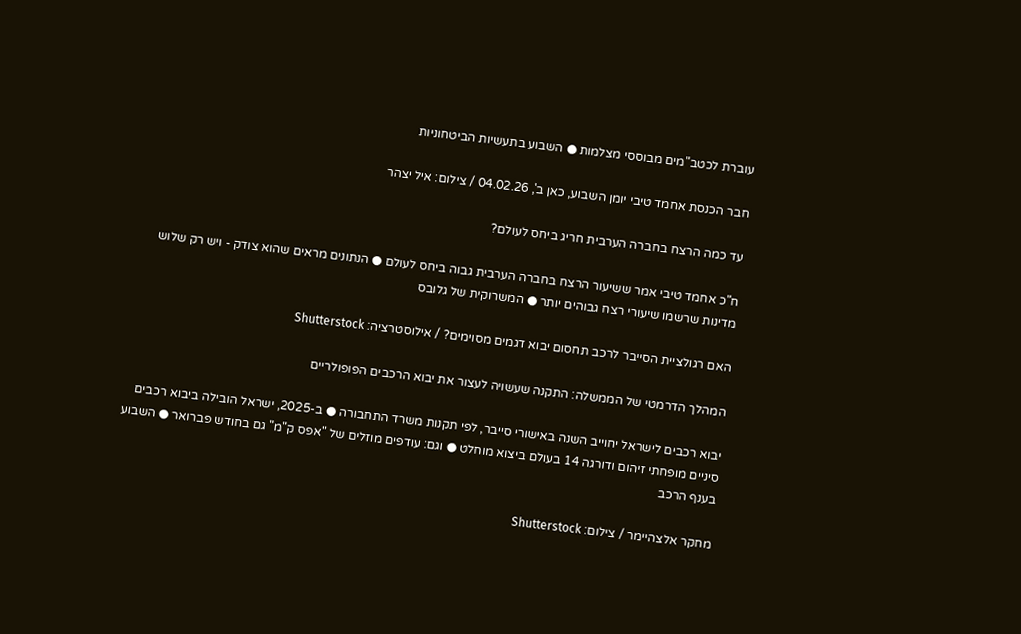עוברת לכטב"מים מבוססי מצלמות ● השבוע בתעשיות הביטחוניות

חבר הכנסת אחמד טיבי יומן השבוע, כאן ב', 04.02.26 / צילום: איל יצהר

עד כמה הרצח בחברה הערבית חריג ביחס לעולם?

ח"כ אחמד טיבי אמר ששיעור הרצח בחברה הערבית גבוה ביחס לעולם ● הנתונים מראים שהוא צודק - ויש רק שלוש מדינות שרשמו שיעורי רצח גבוהים יותר ● המשרוקית של גלובס

האם רגולציית הסייבר לרכב תחסום יבוא דגמים מסוימים? / אילוסטרציה: Shutterstock

המהלך הדרמטי של הממשלה: התקנה שעשויה לעצור את יבוא הרכבים הפופולריים

יבוא רכבים לישראל יחוייב השנה באישורי סייבר, לפי תקנות משרד התחבורה ● ב-2025, ישראל הובילה ביבוא רכבים סיניים מופחתי זיהום ודורגה 14 בעולם ביצוא מוחלט ● וגם: עודפים מוזלים של "אפס ק"מ" גם בחודש פברואר ● השבוע בענף הרכב

מחקר אלצהיימר / צילום: Shutterstock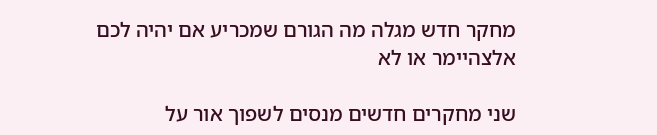מחקר חדש מגלה מה הגורם שמכריע אם יהיה לכם אלצהיימר או לא

שני מחקרים חדשים מנסים לשפוך אור על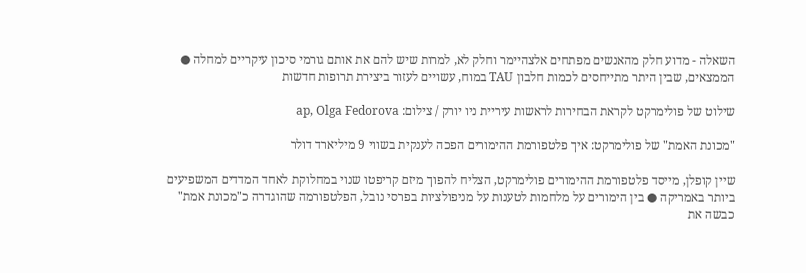השאלה - מדוע חלק מהאנשים מפתחים אלצהיימר וחלק לא, למרות שיש להם את אותם גורמי סיכון עיקריים למחלה ● הממצאים, שבין היתר מתייחסים לכמות חלבון TAU במוח, עשויים לעזור ביצירת תרופות חדשות

שילוט של פולימרקט לקראת הבחירות לראשות עיריית ניו יורק / צילום: ap, Olga Fedorova

"מכונת האמת" של פולימרקט: איך פלטפורמת ההימורים הפכה לענקית בשווי 9 מיליארד דולר

שיין קופלן, מייסד פלטפורמת ההימורים פולימרקט, הצליח להפוך מיזם קריפטו שנוי במחלוקת לאחד המדדים המשפיעים ביותר באמריקה ● בין הימורים על מלחמות לטענות על מניפולציות בפרסי נובל, הפלטפורמה שהוגדרה כ"מכונת אמת" כבשה את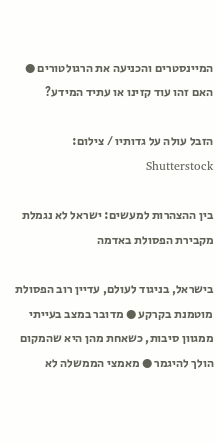המיינסטרים והכניעה את הרגולטורים ● האם זהו עוד קזינו או עתיד המידע?

הזבל עולה על גדותיו / צילום: Shutterstock

בין ההצהרות למעשים: ישראל לא נגמלת מקבירת הפסולת באדמה

בישראל, בניגוד לעולם, עדיין רוב הפסולת מוטמנת בקרקע ● מדובר במצב בעייתי ממגוון סיבות, כשאחת מהן היא שהמקום הולך להיגמר ● מאמצי הממשלה לא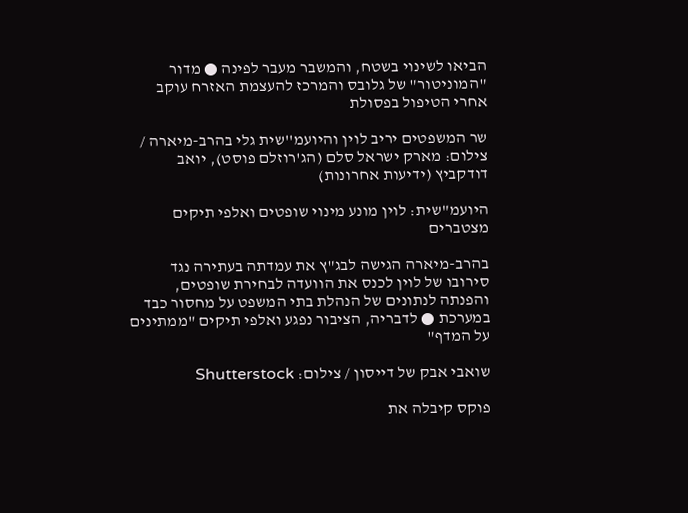הביאו לשינוי בשטח, והמשבר מעבר לפינה ● מדור "המוניטור" של גלובס והמרכז להעצמת האזרח עוקב אחרי הטיפול בפסולת

שר המשפטים יריב לוין והיועמ''שית גלי בהרב-מיארה / צילום: מארק ישראל סלם (הג'רוזלם פוסט), יואב דודקביץ (ידיעות אחרונות)

היועמ"שית: לוין מונע מינוי שופטים ואלפי תיקים מצטברים

בהרב-מיארה הגישה לבג"ץ את עמדתה בעתירה נגד סירובו של לוין לכנס את הוועדה לבחירת שופטים, והפנתה לנתונים של הנהלת בתי המשפט על מחסור כבד במערכת ● לדבריה, הציבור נפגע ואלפי תיקים "ממתינים על המדף"

שואבי אבק של דייסון / צילום: Shutterstock

פוקס קיבלה את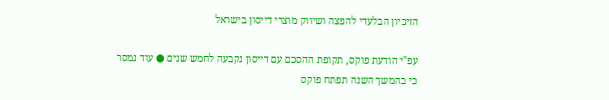הזיכיון הבלעדי להפצה ושיווק מוצרי דייסון בישראל

עפ"י הודעת פוקס, תקופת ההסכם עם דייסון נקבעה לחמש שנים ● עוד נמסר כי בהמשך השנה תפתח פוקס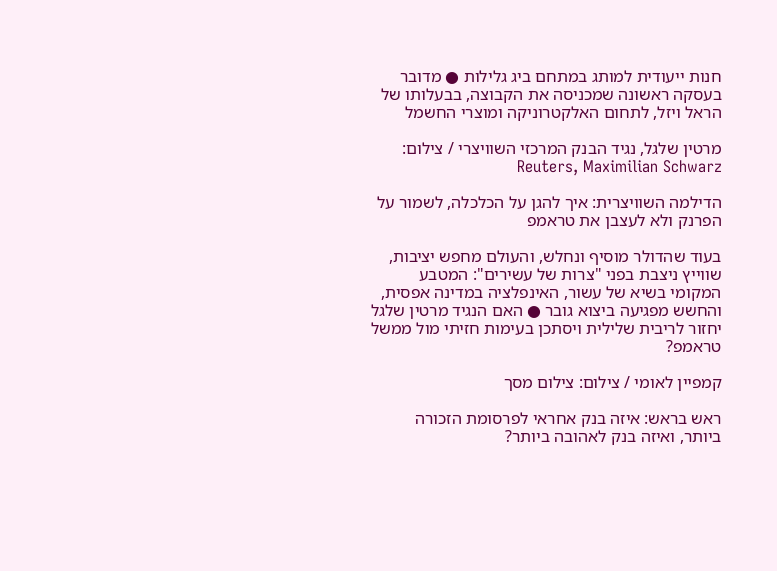חנות ייעודית למותג במתחם ביג גלילות ● מדובר בעסקה ראשונה שמכניסה את הקבוצה, בבעלותו של הראל ויזל, לתחום האלקטרוניקה ומוצרי החשמל

מרטין שלגל, נגיד הבנק המרכזי השוויצרי / צילום: Reuters, Maximilian Schwarz

הדילמה השוויצרית: איך להגן על הכלכלה, לשמור על הפרנק ולא לעצבן את טראמפ

בעוד שהדולר מוסיף ונחלש, והעולם מחפש יציבות, שווייץ ניצבת בפני "צרות של עשירים": המטבע המקומי בשיא של עשור, האינפלציה במדינה אפסית, והחשש מפגיעה ביצוא גובר ● האם הנגיד מרטין שלגל יחזור לריבית שלילית ויסתכן בעימות חזיתי מול ממשל טראמפ?

קמפיין לאומי / צילום: צילום מסך

ראש בראש: איזה בנק אחראי לפרסומת הזכורה ביותר, ואיזה בנק לאהובה ביותר?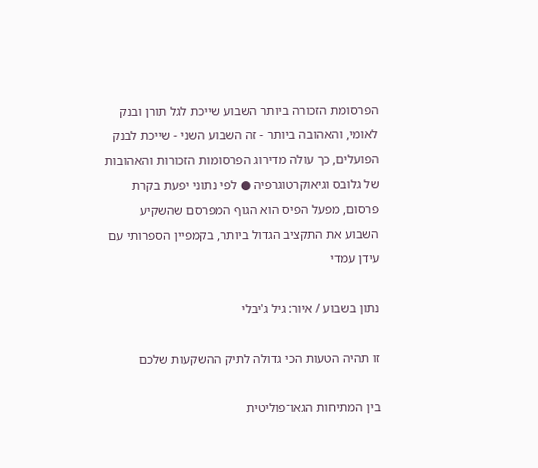הפרסומת הזכורה ביותר השבוע שייכת לגל תורן ובנק לאומי, והאהובה ביותר - זה השבוע השני - שייכת לבנק הפועלים, כך עולה מדירוג הפרסומות הזכורות והאהובות של גלובס וגיאוקרטוגרפיה ● לפי נתוני יפעת בקרת פרסום, מפעל הפיס הוא הגוף המפרסם שהשקיע השבוע את התקציב הגדול ביותר, בקמפיין הספרותי עם עידן עמדי

נתון בשבוע / איור: גיל ג'יבלי

זו תהיה הטעות הכי גדולה לתיק ההשקעות שלכם

בין המתיחות הגאו־פוליטית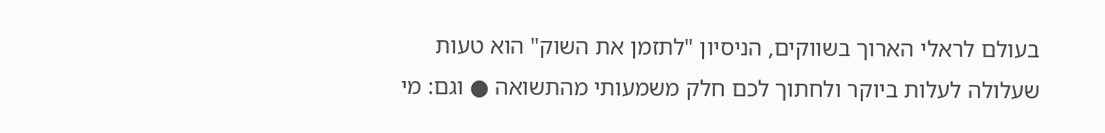בעולם לראלי הארוך בשווקים, הניסיון "לתזמן את השוק" הוא טעות שעלולה לעלות ביוקר ולחתוך לכם חלק משמעותי מהתשואה ● וגם: מי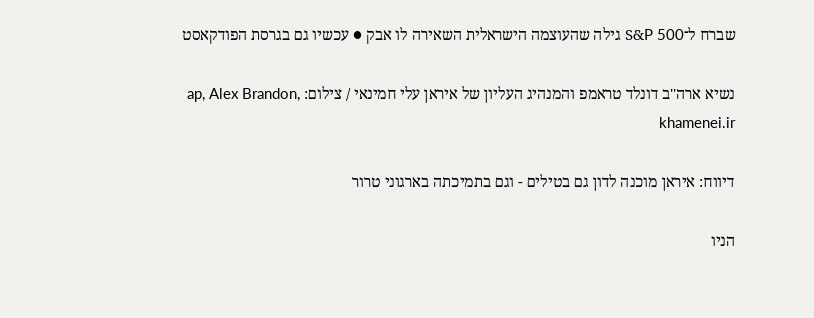שברח ל־S&P 500 גילה שהעוצמה הישראלית השאירה לו אבק ● עכשיו גם בגרסת הפודקאסט

נשיא ארה''ב דונלד טראמפ והמנהיג העליון של איראן עלי חמינאי / צילום: ap, Alex Brandon, khamenei.ir

דיווח: איראן מוכנה לדון גם בטילים - וגם בתמיכתה בארגוני טרור

הניו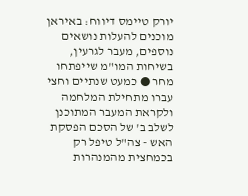יורק טיימס דיווח: באיראן מוכנים להעלות נושאים נוספים, מעבר לגרעין, בשיחות המו"מ שייפתחו מחר ● כמעט שנתיים וחצי עברו מתחילת המלחמה ולקראת המעבר המתוכנן לשלב ב' של הסכם הפסקת האש - צה"ל טיפל רק בכמחצית מהמנהרות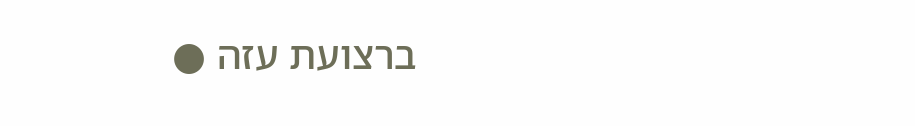ברצועת עזה ●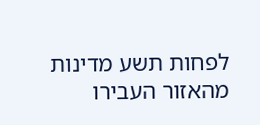לפחות תשע מדינות מהאזור העבירו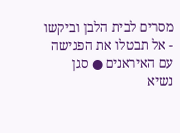מסרים לבית הלבן וביקשו - אל תבטלו את הפגישה עם האיראנים ● סגן נשיא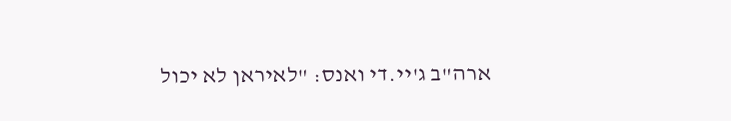ארה"ב ג'יי.די ואנס: "לאיראן לא יכול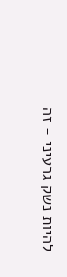להיות נשק גרעיני - זה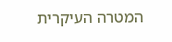המטרה העיקרית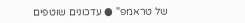של טראמפ" ● עדכונים שוטפים